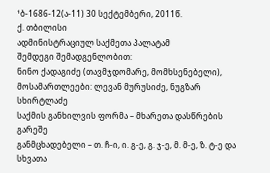¹ბ-1686-12(ა-11) 30 სექტემბერი, 2011წ.
ქ. თბილისი
ადმინისტრაციულ საქმეთა პალატამ
შემდეგი შემადგენლობით:
ნინო ქადაგიძე (თავმჯდომარე, მომხსენებელი),
მოსამართლეები: ლევან მურუსიძე, ნუგზარ სხირტლაძე
საქმის განხილვის ფორმა – მხარეთა დასწრების გარეშე
განმცხადებელი – თ. ჩ-ი, ი. გ-ე, გ. ჯ-ე, მ. მ-ე, ზ. ტ-ე და სხვათა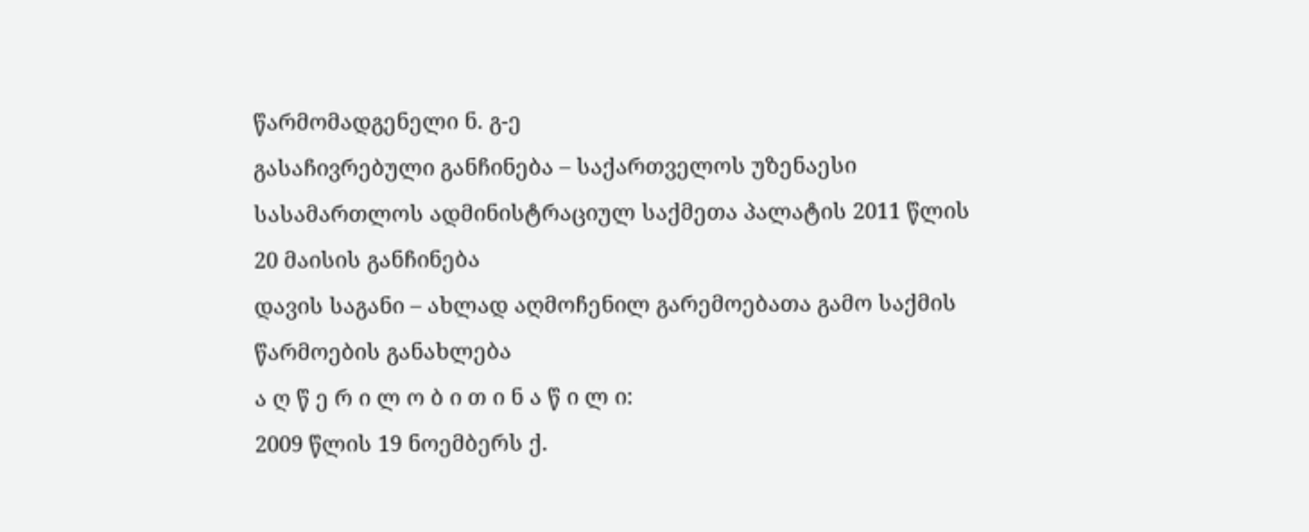წარმომადგენელი ნ. გ-ე
გასაჩივრებული განჩინება – საქართველოს უზენაესი სასამართლოს ადმინისტრაციულ საქმეთა პალატის 2011 წლის 20 მაისის განჩინება
დავის საგანი – ახლად აღმოჩენილ გარემოებათა გამო საქმის წარმოების განახლება
ა ღ წ ე რ ი ლ ო ბ ი თ ი ნ ა წ ი ლ ი:
2009 წლის 19 ნოემბერს ქ.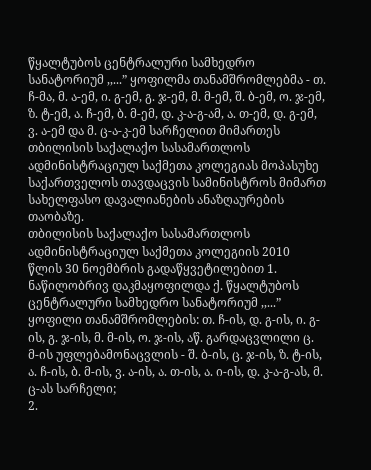წყალტუბოს ცენტრალური სამხედრო სანატორიუმ ,,...” ყოფილმა თანამშრომლებმა - თ. ჩ-მა, მ. ა-ემ, ი. გ-ემ, გ. ჯ-ემ, მ. მ-ემ, შ. ბ-ემ, ო. ჯ-ემ, ზ. ტ-ემ, ა. ჩ-ემ, ბ. მ-ემ, დ. კ-ა-გ-ამ, ა. თ-ემ, დ. გ-ემ, ვ. ა-ემ და მ. ც-ა-კ-ემ სარჩელით მიმართეს თბილისის საქალაქო სასამართლოს ადმინისტრაციულ საქმეთა კოლეგიას მოპასუხე საქართველოს თავდაცვის სამინისტროს მიმართ სახელფასო დავალიანების ანაზღაურების თაობაზე.
თბილისის საქალაქო სასამართლოს ადმინისტრაციულ საქმეთა კოლეგიის 2010 წლის 30 ნოემბრის გადაწყვეტილებით 1. ნაწილობრივ დაკმაყოფილდა ქ. წყალტუბოს ცენტრალური სამხედრო სანატორიუმ ,,...” ყოფილი თანამშრომლების: თ. ჩ-ის, დ. გ-ის, ი. გ-ის, გ. ჯ-ის, მ. მ-ის, ო. ჯ-ის, აწ. გარდაცვლილი ც. მ-ის უფლებამონაცვლის - შ. ბ-ის, ც. ჯ-ის, ზ. ტ-ის, ა. ჩ-ის, ბ. მ-ის, ვ. ა-ის, ა. თ-ის, ა. ი-ის, დ. კ-ა-გ-ას, მ. ც-ას სარჩელი;
2.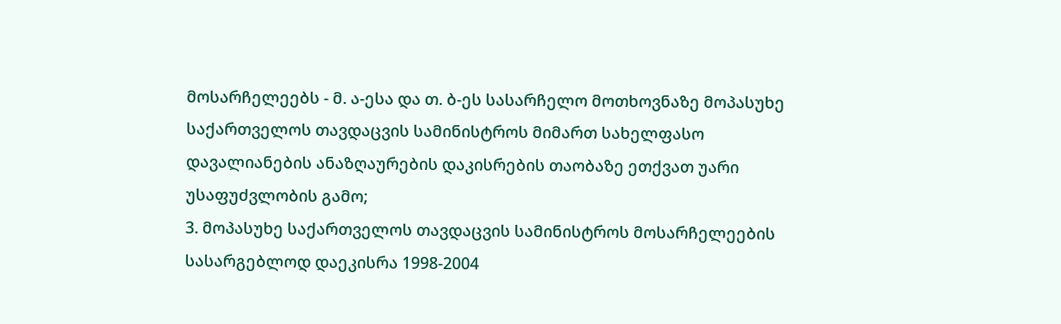მოსარჩელეებს - მ. ა-ესა და თ. ბ-ეს სასარჩელო მოთხოვნაზე მოპასუხე საქართველოს თავდაცვის სამინისტროს მიმართ სახელფასო დავალიანების ანაზღაურების დაკისრების თაობაზე ეთქვათ უარი უსაფუძვლობის გამო;
3. მოპასუხე საქართველოს თავდაცვის სამინისტროს მოსარჩელეების სასარგებლოდ დაეკისრა 1998-2004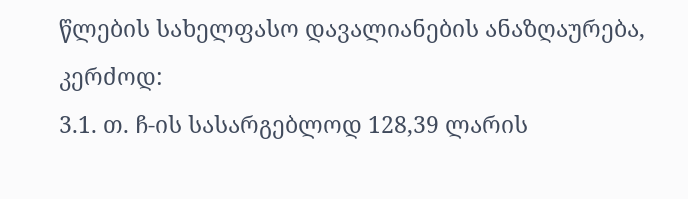წლების სახელფასო დავალიანების ანაზღაურება, კერძოდ:
3.1. თ. ჩ-ის სასარგებლოდ 128,39 ლარის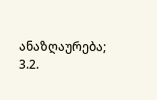ანაზღაურება;
3.2.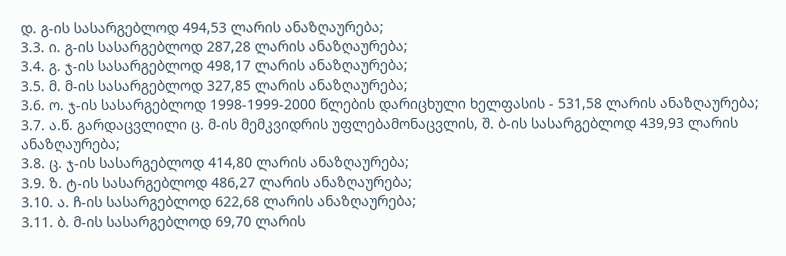დ. გ-ის სასარგებლოდ 494,53 ლარის ანაზღაურება;
3.3. ი. გ-ის სასარგებლოდ 287,28 ლარის ანაზღაურება;
3.4. გ. ჯ-ის სასარგებლოდ 498,17 ლარის ანაზღაურება;
3.5. მ. მ-ის სასარგებლოდ 327,85 ლარის ანაზღაურება;
3.6. ო. ჯ-ის სასარგებლოდ 1998-1999-2000 წლების დარიცხული ხელფასის - 531,58 ლარის ანაზღაურება;
3.7. ა.წ. გარდაცვლილი ც. მ-ის მემკვიდრის უფლებამონაცვლის, შ. ბ-ის სასარგებლოდ 439,93 ლარის ანაზღაურება;
3.8. ც. ჯ-ის სასარგებლოდ 414,80 ლარის ანაზღაურება;
3.9. ზ. ტ-ის სასარგებლოდ 486,27 ლარის ანაზღაურება;
3.10. ა. ჩ-ის სასარგებლოდ 622,68 ლარის ანაზღაურება;
3.11. ბ. მ-ის სასარგებლოდ 69,70 ლარის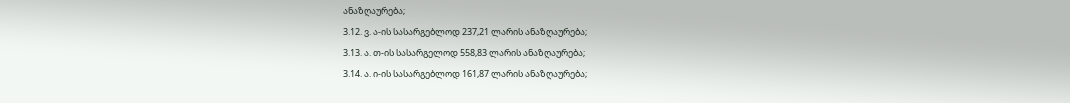ანაზღაურება;
3.12. ვ. ა-ის სასარგებლოდ 237,21 ლარის ანაზღაურება;
3.13. ა. თ-ის სასარგელოდ 558,83 ლარის ანაზღაურება;
3.14. ა. ი-ის სასარგებლოდ 161,87 ლარის ანაზღაურება;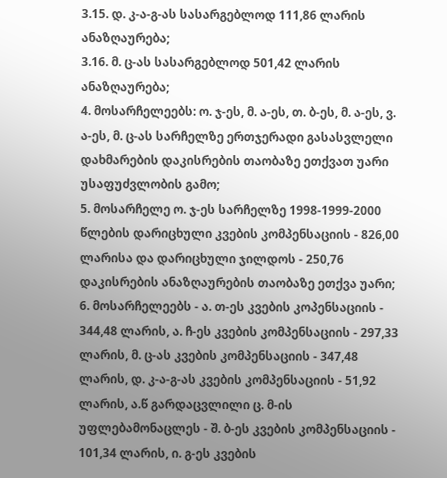3.15. დ. კ-ა-გ-ას სასარგებლოდ 111,86 ლარის ანაზღაურება;
3.16. მ. ც-ას სასარგებლოდ 501,42 ლარის ანაზღაურება;
4. მოსარჩელეებს: ო. ჯ-ეს, მ. ა-ეს, თ. ბ-ეს, მ. ა-ეს, ვ. ა-ეს, მ. ც-ას სარჩელზე ერთჯერადი გასასვლელი დახმარების დაკისრების თაობაზე ეთქვათ უარი უსაფუძვლობის გამო;
5. მოსარჩელე ო. ჯ-ეს სარჩელზე 1998-1999-2000 წლების დარიცხული კვების კომპენსაციის - 826,00 ლარისა და დარიცხული ჯილდოს - 250,76 დაკისრების ანაზღაურების თაობაზე ეთქვა უარი;
6. მოსარჩელეებს - ა. თ-ეს კვების კოპენსაციის - 344,48 ლარის, ა. ჩ-ეს კვების კომპენსაციის - 297,33 ლარის, მ. ც-ას კვების კომპენსაციის - 347,48 ლარის, დ. კ-ა-გ-ას კვების კომპენსაციის - 51,92 ლარის, ა.წ გარდაცვლილი ც. მ-ის უფლებამონაცლეს - შ. ბ-ეს კვების კომპენსაციის - 101,34 ლარის, ი. გ-ეს კვების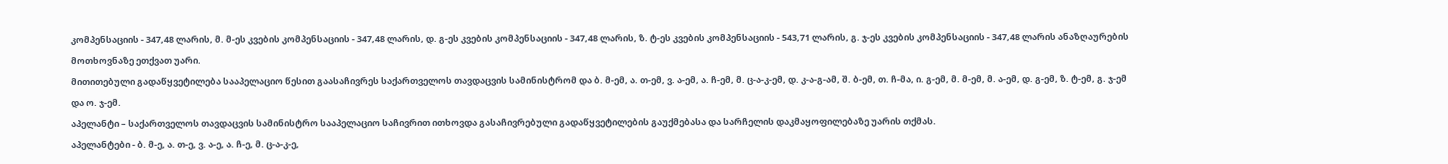კომპენსაციის - 347,48 ლარის, მ. მ-ეს კვების კომპენსაციის - 347,48 ლარის, დ. გ-ეს კვების კომპენსაციის - 347,48 ლარის, ზ. ტ-ეს კვების კომპენსაციის - 543,71 ლარის, გ. ჯ-ეს კვების კომპენსაციის - 347,48 ლარის ანაზღაურების მოთხოვნაზე ეთქვათ უარი.
მითითებული გადაწყვეტილება სააპელაციო წესით გაასაჩივრეს საქართველოს თავდაცვის სამინისტრომ და ბ. მ-ემ, ა. თ-ემ, ვ. ა-ემ, ა. ჩ-ემ, მ. ც-ა-კ-ემ, დ. კ-ა-გ-ამ, შ. ბ-ემ, თ. ჩ-მა, ი. გ-ემ, მ. მ-ემ, მ. ა-ემ, დ. გ-ემ, ზ. ტ-ემ, გ. ჯ-ემ და ო. ჯ-ემ.
აპელანტი – საქართველოს თავდაცვის სამინისტრო სააპელაციო საჩივრით ითხოვდა გასაჩივრებული გადაწყვეტილების გაუქმებასა და სარჩელის დაკმაყოფილებაზე უარის თქმას.
აპელანტები - ბ. მ-ე, ა. თ-ე, ვ. ა-ე, ა. ჩ-ე, მ. ც-ა-კ-ე,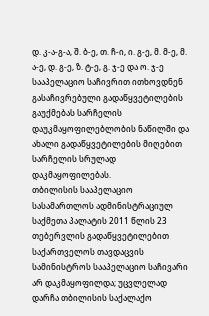დ. კ-ა-გ-ა, შ. ბ-ე, თ. ჩ-ი, ი. გ-ე, მ. მ-ე, მ. ა-ე, დ. გ-ე, ზ. ტ-ე, გ. ჯ-ე და ო. ჯ-ე სააპელაციო საჩივრით ითხოვდნენ გასაჩივრებული გადაწყვეტილების გაუქმებას სარჩელის დაუკმაყოფილებლობის ნაწილში და ახალი გადაწყვეტილების მიღებით სარჩელის სრულად დაკმაყოფილებას.
თბილისის სააპელაციო სასამართლოს ადმინისტრაციულ საქმეთა პალატის 2011 წლის 23 თებერვლის გადაწყვეტილებით საქართველოს თავდაცვის სამინისტროს სააპელაციო საჩივარი არ დაკმაყოფილდა; უცვლელად დარჩა თბილისის საქალაქო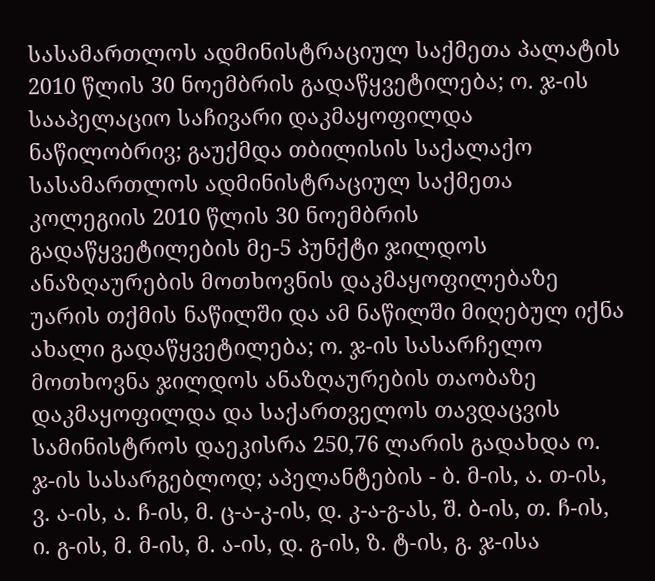სასამართლოს ადმინისტრაციულ საქმეთა პალატის 2010 წლის 30 ნოემბრის გადაწყვეტილება; ო. ჯ-ის სააპელაციო საჩივარი დაკმაყოფილდა ნაწილობრივ; გაუქმდა თბილისის საქალაქო სასამართლოს ადმინისტრაციულ საქმეთა კოლეგიის 2010 წლის 30 ნოემბრის გადაწყვეტილების მე-5 პუნქტი ჯილდოს ანაზღაურების მოთხოვნის დაკმაყოფილებაზე უარის თქმის ნაწილში და ამ ნაწილში მიღებულ იქნა ახალი გადაწყვეტილება; ო. ჯ-ის სასარჩელო მოთხოვნა ჯილდოს ანაზღაურების თაობაზე დაკმაყოფილდა და საქართველოს თავდაცვის სამინისტროს დაეკისრა 250,76 ლარის გადახდა ო. ჯ-ის სასარგებლოდ; აპელანტების - ბ. მ-ის, ა. თ-ის, ვ. ა-ის, ა. ჩ-ის, მ. ც-ა-კ-ის, დ. კ-ა-გ-ას, შ. ბ-ის, თ. ჩ-ის, ი. გ-ის, მ. მ-ის, მ. ა-ის, დ. გ-ის, ზ. ტ-ის, გ. ჯ-ისა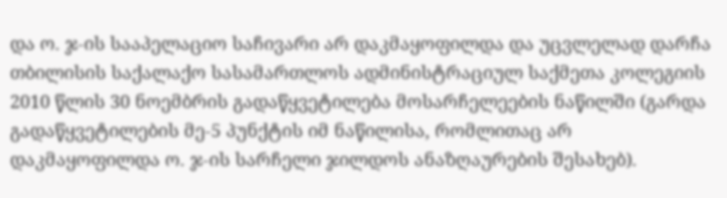და ო. ჯ-ის სააპელაციო საჩივარი არ დაკმაყოფილდა და უცვლელად დარჩა თბილისის საქალაქო სასამართლოს ადმინისტრაციულ საქმეთა კოლეგიის 2010 წლის 30 ნოემბრის გადაწყვეტილება მოსარჩელეების ნაწილში (გარდა გადაწყვეტილების მე-5 პუნქტის იმ ნაწილისა, რომლითაც არ დაკმაყოფილდა ო. ჯ-ის სარჩელი ჯილდოს ანაზღაურების შესახებ).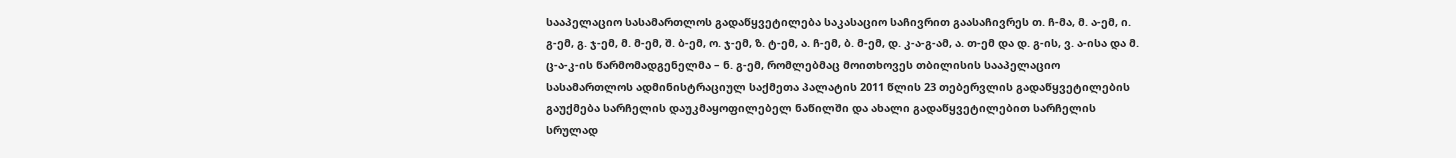სააპელაციო სასამართლოს გადაწყვეტილება საკასაციო საჩივრით გაასაჩივრეს თ. ჩ-მა, მ. ა-ემ, ი. გ-ემ, გ. ჯ-ემ, მ. მ-ემ, შ. ბ-ემ, ო. ჯ-ემ, ზ. ტ-ემ, ა. ჩ-ემ, ბ. მ-ემ, დ. კ-ა-გ-ამ, ა. თ-ემ და დ. გ-ის, ვ. ა-ისა და მ. ც-ა-კ-ის წარმომადგენელმა – ნ. გ-ემ, რომლებმაც მოითხოვეს თბილისის სააპელაციო სასამართლოს ადმინისტრაციულ საქმეთა პალატის 2011 წლის 23 თებერვლის გადაწყვეტილების გაუქმება სარჩელის დაუკმაყოფილებელ ნაწილში და ახალი გადაწყვეტილებით სარჩელის სრულად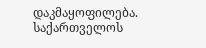დაკმაყოფილება.
საქართველოს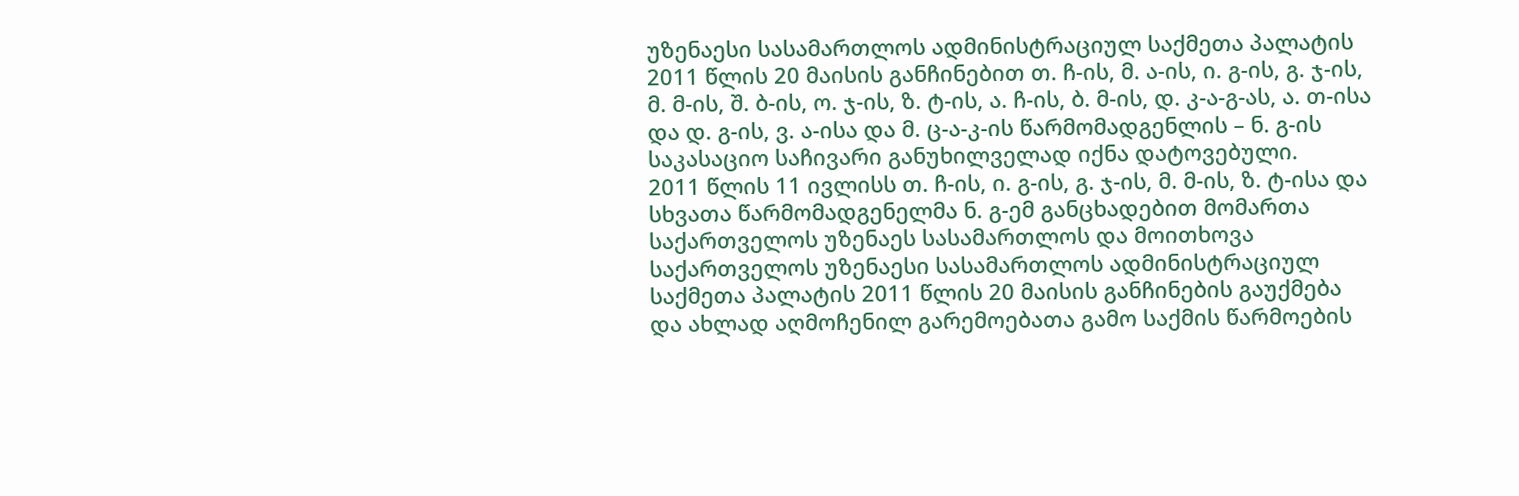უზენაესი სასამართლოს ადმინისტრაციულ საქმეთა პალატის 2011 წლის 20 მაისის განჩინებით თ. ჩ-ის, მ. ა-ის, ი. გ-ის, გ. ჯ-ის, მ. მ-ის, შ. ბ-ის, ო. ჯ-ის, ზ. ტ-ის, ა. ჩ-ის, ბ. მ-ის, დ. კ-ა-გ-ას, ა. თ-ისა და დ. გ-ის, ვ. ა-ისა და მ. ც-ა-კ-ის წარმომადგენლის – ნ. გ-ის საკასაციო საჩივარი განუხილველად იქნა დატოვებული.
2011 წლის 11 ივლისს თ. ჩ-ის, ი. გ-ის, გ. ჯ-ის, მ. მ-ის, ზ. ტ-ისა და სხვათა წარმომადგენელმა ნ. გ-ემ განცხადებით მომართა საქართველოს უზენაეს სასამართლოს და მოითხოვა საქართველოს უზენაესი სასამართლოს ადმინისტრაციულ საქმეთა პალატის 2011 წლის 20 მაისის განჩინების გაუქმება და ახლად აღმოჩენილ გარემოებათა გამო საქმის წარმოების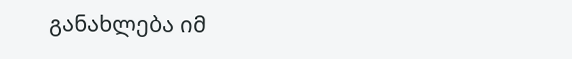განახლება იმ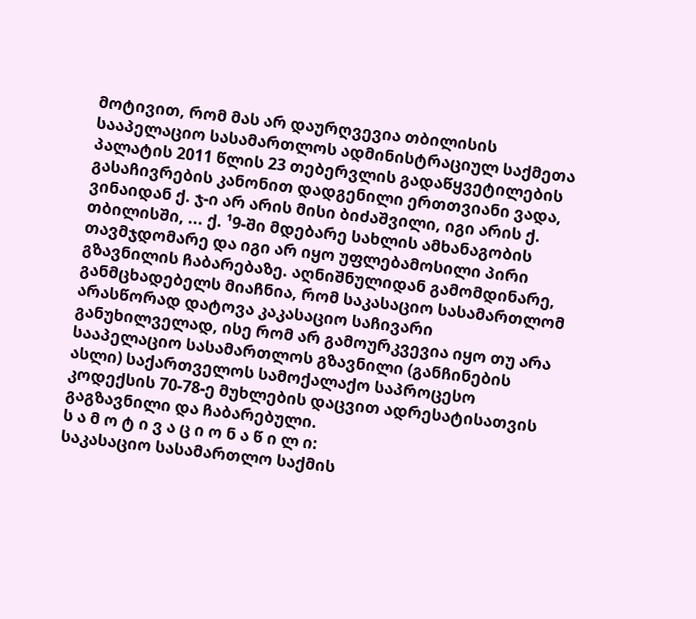მოტივით, რომ მას არ დაურღვევია თბილისის სააპელაციო სასამართლოს ადმინისტრაციულ საქმეთა პალატის 2011 წლის 23 თებერვლის გადაწყვეტილების გასაჩივრების კანონით დადგენილი ერთთვიანი ვადა, ვინაიდან ქ. ჯ-ი არ არის მისი ბიძაშვილი, იგი არის ქ. თბილისში, ... ქ. ¹9-ში მდებარე სახლის ამხანაგობის თავმჯდომარე და იგი არ იყო უფლებამოსილი პირი გზავნილის ჩაბარებაზე. აღნიშნულიდან გამომდინარე, განმცხადებელს მიაჩნია, რომ საკასაციო სასამართლომ არასწორად დატოვა კაკასაციო საჩივარი განუხილველად, ისე რომ არ გამოურკვევია იყო თუ არა სააპელაციო სასამართლოს გზავნილი (განჩინების ასლი) საქართველოს სამოქალაქო საპროცესო კოდექსის 70-78-ე მუხლების დაცვით ადრესატისათვის გაგზავნილი და ჩაბარებული.
ს ა მ ო ტ ი ვ ა ც ი ო ნ ა წ ი ლ ი:
საკასაციო სასამართლო საქმის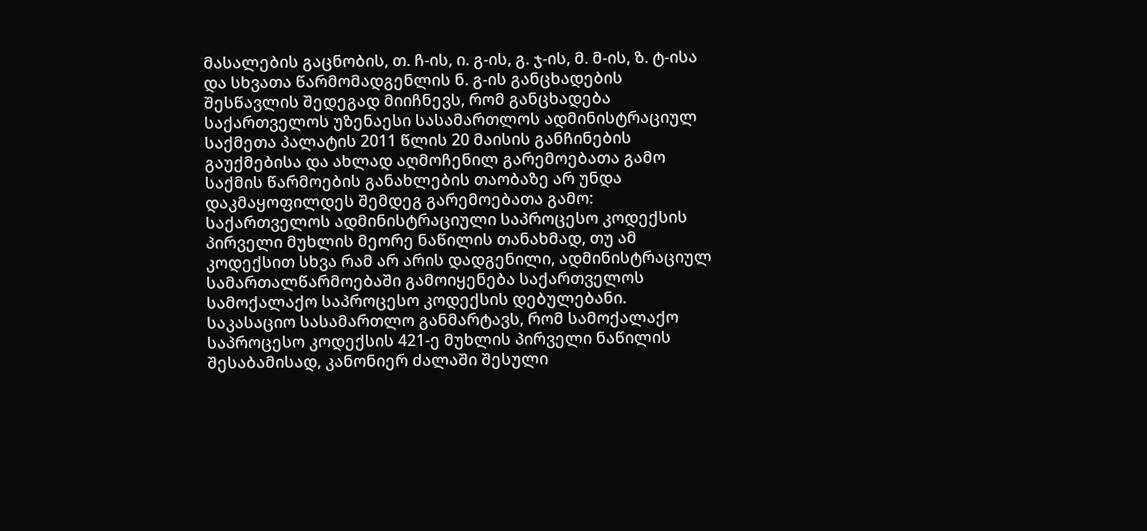მასალების გაცნობის, თ. ჩ-ის, ი. გ-ის, გ. ჯ-ის, მ. მ-ის, ზ. ტ-ისა და სხვათა წარმომადგენლის ნ. გ-ის განცხადების შესწავლის შედეგად მიიჩნევს, რომ განცხადება საქართველოს უზენაესი სასამართლოს ადმინისტრაციულ საქმეთა პალატის 2011 წლის 20 მაისის განჩინების გაუქმებისა და ახლად აღმოჩენილ გარემოებათა გამო საქმის წარმოების განახლების თაობაზე არ უნდა დაკმაყოფილდეს შემდეგ გარემოებათა გამო:
საქართველოს ადმინისტრაციული საპროცესო კოდექსის პირველი მუხლის მეორე ნაწილის თანახმად, თუ ამ კოდექსით სხვა რამ არ არის დადგენილი, ადმინისტრაციულ სამართალწარმოებაში გამოიყენება საქართველოს სამოქალაქო საპროცესო კოდექსის დებულებანი.
საკასაციო სასამართლო განმარტავს, რომ სამოქალაქო საპროცესო კოდექსის 421-ე მუხლის პირველი ნაწილის შესაბამისად, კანონიერ ძალაში შესული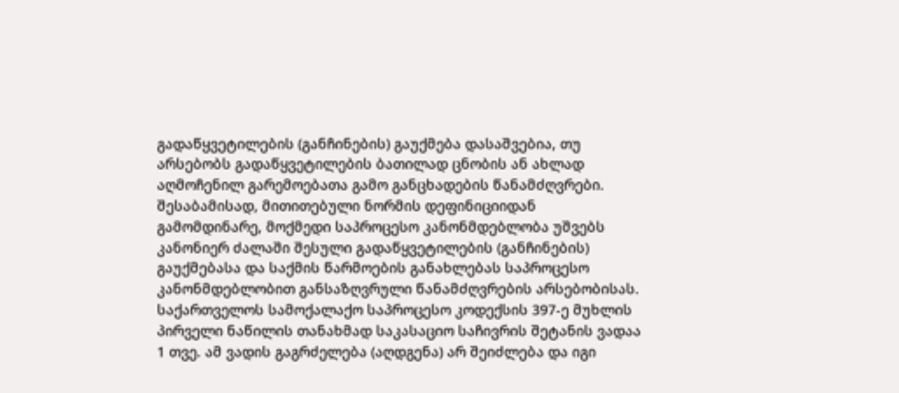გადაწყვეტილების (განჩინების) გაუქმება დასაშვებია, თუ არსებობს გადაწყვეტილების ბათილად ცნობის ან ახლად აღმოჩენილ გარემოებათა გამო განცხადების წანამძღვრები. შესაბამისად, მითითებული ნორმის დეფინიციიდან გამომდინარე, მოქმედი საპროცესო კანონმდებლობა უშვებს კანონიერ ძალაში შესული გადაწყვეტილების (განჩინების) გაუქმებასა და საქმის წარმოების განახლებას საპროცესო კანონმდებლობით განსაზღვრული წანამძღვრების არსებობისას.
საქართველოს სამოქალაქო საპროცესო კოდექსის 397-ე მუხლის პირველი ნაწილის თანახმად საკასაციო საჩივრის შეტანის ვადაა 1 თვე. ამ ვადის გაგრძელება (აღდგენა) არ შეიძლება და იგი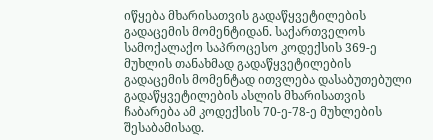იწყება მხარისათვის გადაწყვეტილების გადაცემის მომენტიდან. საქართველოს სამოქალაქო საპროცესო კოდექსის 369-ე მუხლის თანახმად გადაწყვეტილების გადაცემის მომენტად ითვლება დასაბუთებული გადაწყვეტილების ასლის მხარისათვის ჩაბარება ამ კოდექსის 70-ე-78-ე მუხლების შესაბამისად.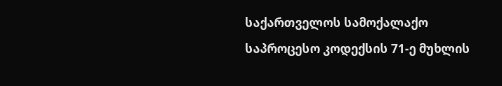საქართველოს სამოქალაქო საპროცესო კოდექსის 71-ე მუხლის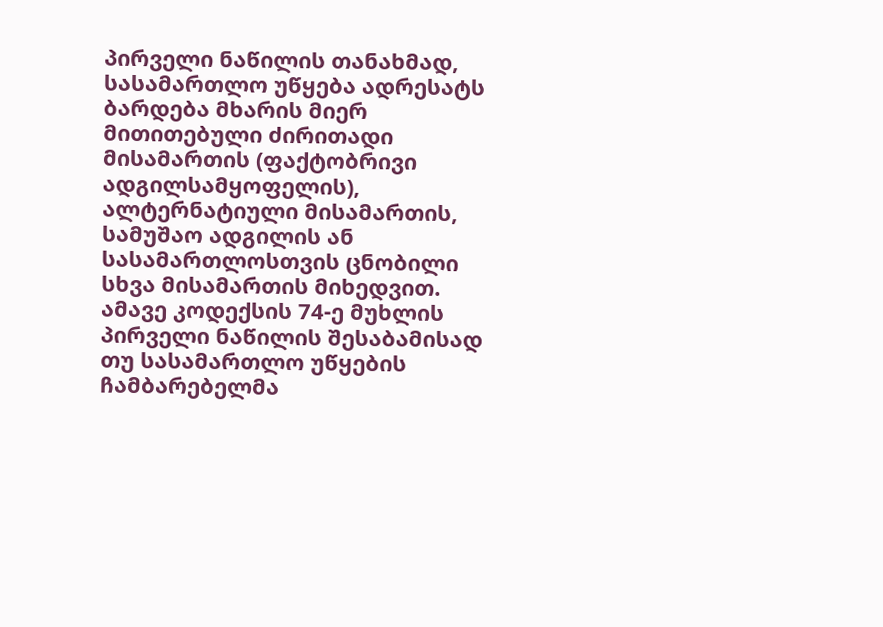პირველი ნაწილის თანახმად, სასამართლო უწყება ადრესატს ბარდება მხარის მიერ მითითებული ძირითადი მისამართის (ფაქტობრივი ადგილსამყოფელის), ალტერნატიული მისამართის, სამუშაო ადგილის ან სასამართლოსთვის ცნობილი სხვა მისამართის მიხედვით. ამავე კოდექსის 74-ე მუხლის პირველი ნაწილის შესაბამისად თუ სასამართლო უწყების ჩამბარებელმა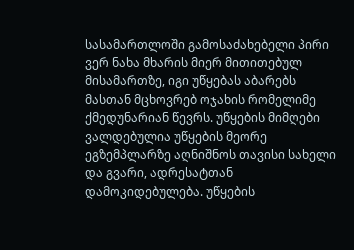სასამართლოში გამოსაძახებელი პირი ვერ ნახა მხარის მიერ მითითებულ მისამართზე, იგი უწყებას აბარებს მასთან მცხოვრებ ოჯახის რომელიმე ქმედუნარიან წევრს. უწყების მიმღები ვალდებულია უწყების მეორე ეგზემპლარზე აღნიშნოს თავისი სახელი და გვარი, ადრესატთან დამოკიდებულება. უწყების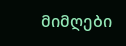მიმღები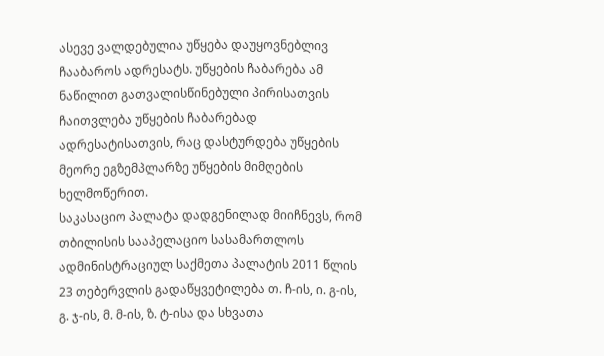ასევე ვალდებულია უწყება დაუყოვნებლივ ჩააბაროს ადრესატს. უწყების ჩაბარება ამ ნაწილით გათვალისწინებული პირისათვის ჩაითვლება უწყების ჩაბარებად ადრესატისათვის, რაც დასტურდება უწყების მეორე ეგზემპლარზე უწყების მიმღების ხელმოწერით.
საკასაციო პალატა დადგენილად მიიჩნევს, რომ თბილისის სააპელაციო სასამართლოს ადმინისტრაციულ საქმეთა პალატის 2011 წლის 23 თებერვლის გადაწყვეტილება თ. ჩ-ის, ი. გ-ის, გ. ჯ-ის, მ. მ-ის, ზ. ტ-ისა და სხვათა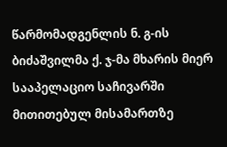წარმომადგენლის ნ. გ-ის ბიძაშვილმა ქ. ჯ-მა მხარის მიერ სააპელაციო საჩივარში მითითებულ მისამართზე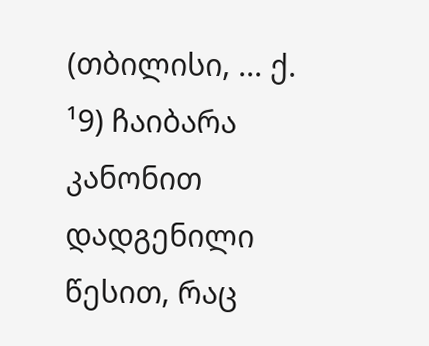(თბილისი, ... ქ. ¹9) ჩაიბარა კანონით დადგენილი წესით, რაც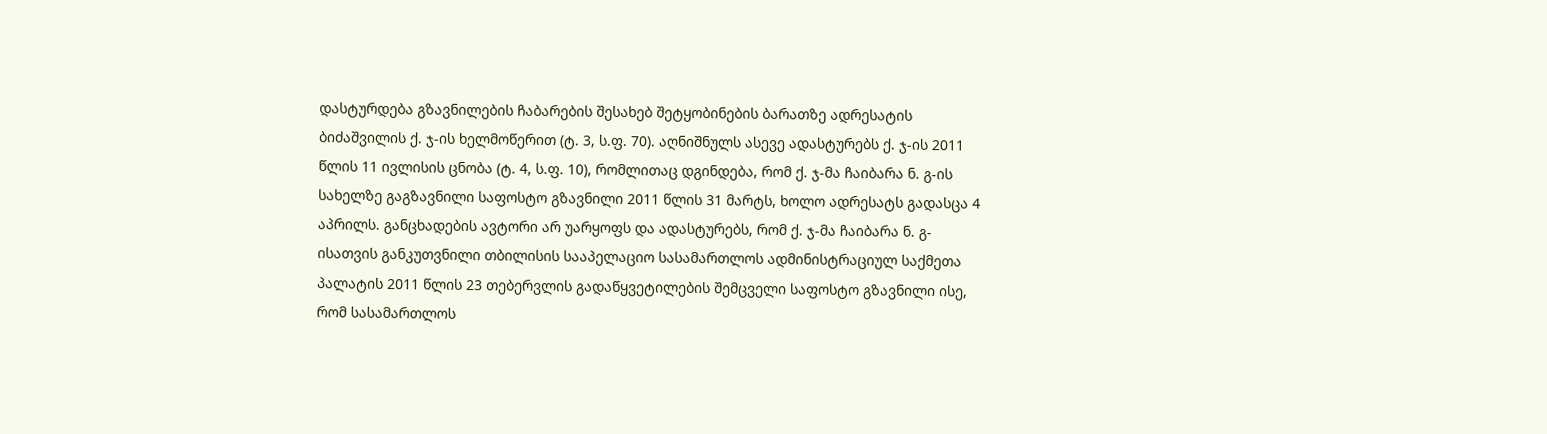დასტურდება გზავნილების ჩაბარების შესახებ შეტყობინების ბარათზე ადრესატის ბიძაშვილის ქ. ჯ-ის ხელმოწერით (ტ. 3, ს.ფ. 70). აღნიშნულს ასევე ადასტურებს ქ. ჯ-ის 2011 წლის 11 ივლისის ცნობა (ტ. 4, ს.ფ. 10), რომლითაც დგინდება, რომ ქ. ჯ-მა ჩაიბარა ნ. გ-ის სახელზე გაგზავნილი საფოსტო გზავნილი 2011 წლის 31 მარტს, ხოლო ადრესატს გადასცა 4 აპრილს. განცხადების ავტორი არ უარყოფს და ადასტურებს, რომ ქ. ჯ-მა ჩაიბარა ნ. გ-ისათვის განკუთვნილი თბილისის სააპელაციო სასამართლოს ადმინისტრაციულ საქმეთა პალატის 2011 წლის 23 თებერვლის გადაწყვეტილების შემცველი საფოსტო გზავნილი ისე, რომ სასამართლოს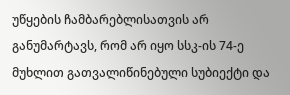უწყების ჩამბარებლისათვის არ განუმარტავს, რომ არ იყო სსკ-ის 74-ე მუხლით გათვალიწინებული სუბიექტი და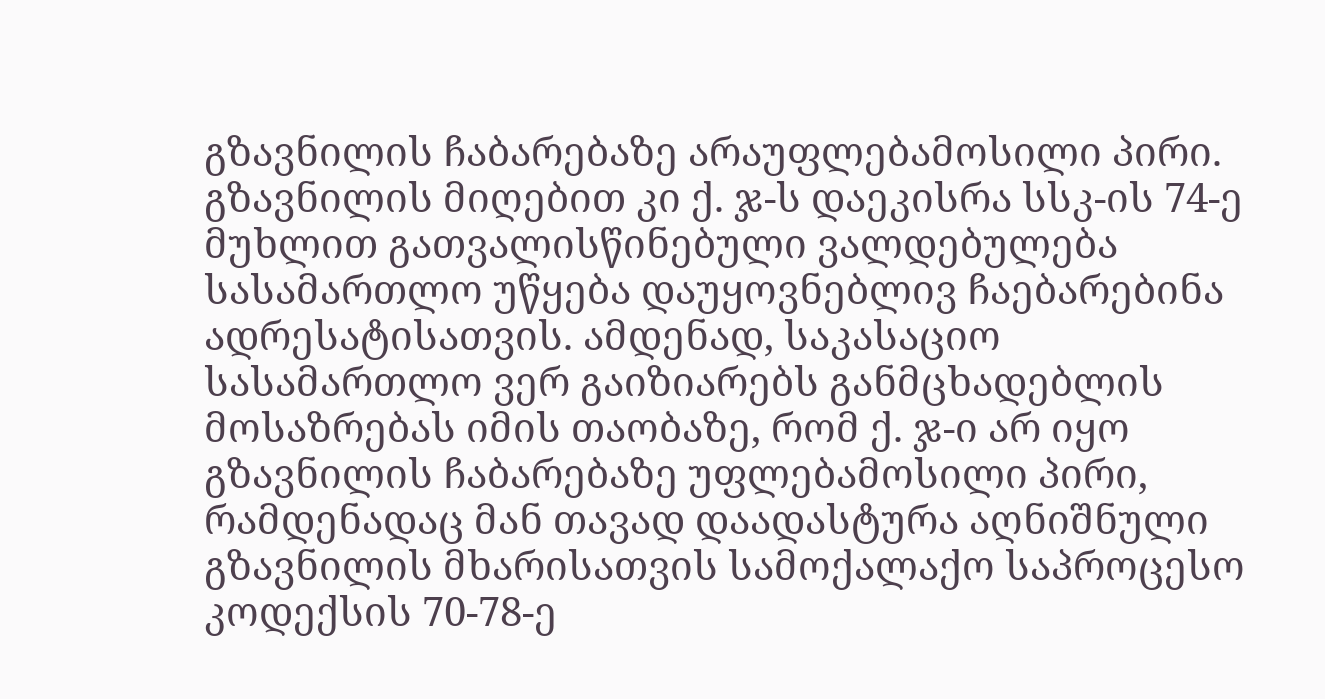გზავნილის ჩაბარებაზე არაუფლებამოსილი პირი. გზავნილის მიღებით კი ქ. ჯ-ს დაეკისრა სსკ-ის 74-ე მუხლით გათვალისწინებული ვალდებულება სასამართლო უწყება დაუყოვნებლივ ჩაებარებინა ადრესატისათვის. ამდენად, საკასაციო სასამართლო ვერ გაიზიარებს განმცხადებლის მოსაზრებას იმის თაობაზე, რომ ქ. ჯ-ი არ იყო გზავნილის ჩაბარებაზე უფლებამოსილი პირი, რამდენადაც მან თავად დაადასტურა აღნიშნული გზავნილის მხარისათვის სამოქალაქო საპროცესო კოდექსის 70-78-ე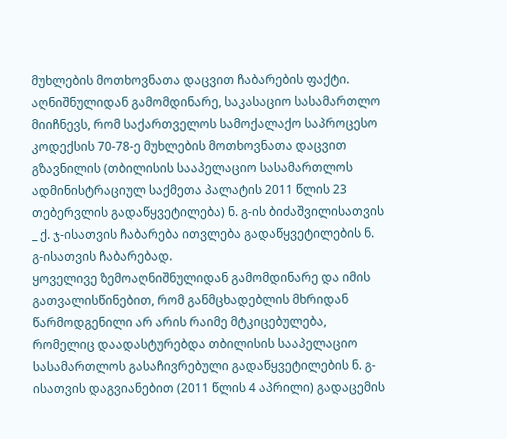მუხლების მოთხოვნათა დაცვით ჩაბარების ფაქტი.
აღნიშნულიდან გამომდინარე, საკასაციო სასამართლო მიიჩნევს, რომ საქართველოს სამოქალაქო საპროცესო კოდექსის 70-78-ე მუხლების მოთხოვნათა დაცვით გზავნილის (თბილისის სააპელაციო სასამართლოს ადმინისტრაციულ საქმეთა პალატის 2011 წლის 23 თებერვლის გადაწყვეტილება) ნ. გ-ის ბიძაშვილისათვის _ ქ. ჯ-ისათვის ჩაბარება ითვლება გადაწყვეტილების ნ. გ-ისათვის ჩაბარებად.
ყოველივე ზემოაღნიშნულიდან გამომდინარე და იმის გათვალისწინებით, რომ განმცხადებლის მხრიდან წარმოდგენილი არ არის რაიმე მტკიცებულება, რომელიც დაადასტურებდა თბილისის სააპელაციო სასამართლოს გასაჩივრებული გადაწყვეტილების ნ. გ-ისათვის დაგვიანებით (2011 წლის 4 აპრილი) გადაცემის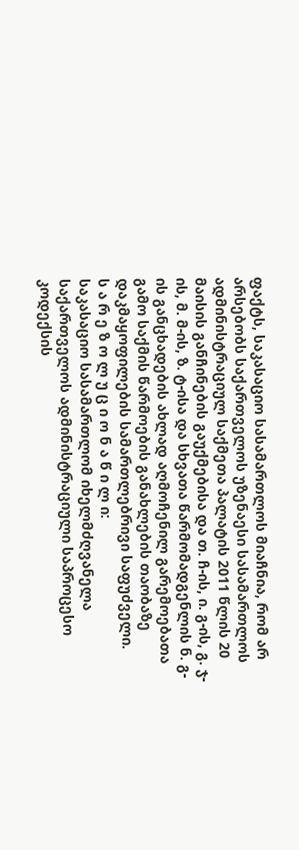ფაქტს, საკასაციო სასამართლოს მიაჩნია, რომ არ არსებობს საქართველოს უზენაესი სასამართლოს ადმინისტრაციულ საქმეთა პალატის 2011 წლის 20 მაისის განჩინების გაუქმებისა და თ. ჩ-ის, ი. გ-ის, გ. ჯ-ის, მ. მ-ის, ზ. ტ-ისა და სხვათა წარმომადგენლის ნ. გ-ის განცხადების ახლად აღმოჩენილ გარემოებათა გამო საქმის წარმოების განახლების თაობაზე დაკმაყოფილების სამართლებრივი საფუძველი.
ს ა რ ე ზ ო ლ უ ც ი ო ნ ა წ ი ლ ი:
საკასაციო სასამართლომ იხელმძღვანელა საქართველოს ადმინისტრაციული საპროცესო კოდექსის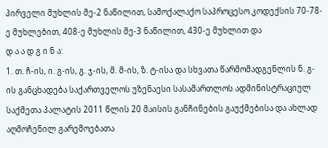პირველი მუხლის მე-2 ნაწილით, სამოქალაქო საპროცესო კოდექსის 70-78-ე მუხლებით, 408-ე მუხლის მე-3 ნაწილით, 430-ე მუხლით და
დ ა ა დ გ ი ნ ა:
1. თ. ჩ-ის, ი. გ-ის, გ. ჯ-ის, მ. მ-ის, ზ. ტ-ისა და სხვათა წარმომადგენლის ნ. გ-ის განცხადება საქართველოს უზენაესი სასამართლოს ადმინისტრაციულ საქმეთა პალატის 2011 წლის 20 მაისის განჩინების გაუქმებისა და ახლად აღმოჩენილ გარემოებათა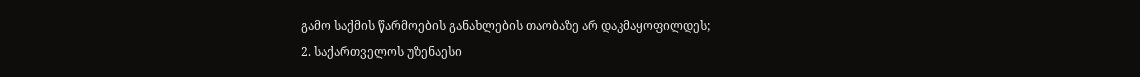გამო საქმის წარმოების განახლების თაობაზე არ დაკმაყოფილდეს;
2. საქართველოს უზენაესი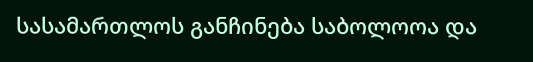სასამართლოს განჩინება საბოლოოა და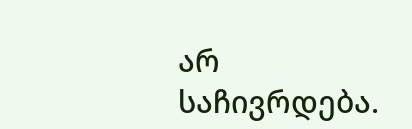არ საჩივრდება.